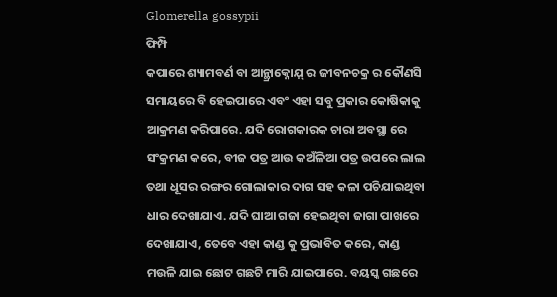Glomerella gossypii
ଫିମ୍ପି
କପାରେ ଶ୍ୟାମବର୍ଣ ବା ଆନ୍ଥ୍ରାକ୍ନୋଯ଼୍ ର ଜୀବନଚକ୍ର ର କୌଣସି ସମାୟରେ ବି ହେଇପାରେ ଏବଂ ଏହା ସବୁ ପ୍ରକାର କୋଷିକାକୁ ଆକ୍ରମଣ କରିପାରେ. ଯଦି ରୋଗକାରକ ଚାରା ଅବସ୍ଥା ରେ ସଂକ୍ରମଣ କରେ, ବୀଜ ପତ୍ର ଆଉ କଅଁଳିଆ ପତ୍ର ଉପରେ ଲାଲ ତଥା ଧୂସର ରଙ୍ଗର ଗୋଲାକାର ଦାଗ ସହ କଳା ପଚିଯାଇଥିବା ଧାର ଦେଖାଯାଏ. ଯଦି ଘାଆ ଗଜା ହେଇଥିବା ଜାଗା ପାଖରେ ଦେଖାଯାଏ, ତେବେ ଏହା କାଣ୍ଡ କୁ ପ୍ରଭାବିତ କରେ, କାଣ୍ଡ ମଉଳି ଯାଇ ଛୋଟ ଗଛଟି ମାରି ଯାଇପାରେ. ବୟସ୍କ ଗଛରେ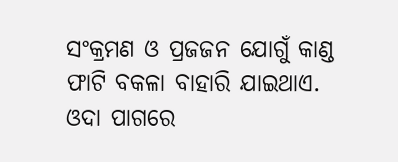ସଂକ୍ରମଣ ଓ ପ୍ରଜଜନ ଯୋଗୁଁ କାଣ୍ଡ ଫାଟି ବକଳା ବାହାରି ଯାଇଥାଏ. ଓଦା ପାଗରେ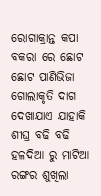ରୋଗାକ୍ରାନ୍ତ କପା ବକରା ରେ ଛୋଟ ଛୋଟ ପାଣିଭିଜା ଗୋଲାକୃତି ଦାଗ ଦେଖାଯାଏ ଯାହାକି ଶୀଘ୍ର ବଢି ବଢି ହଳଦିଆ ରୁ ମାଟିଆ ରଙ୍ଗର ଶୁଖିଲା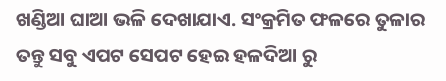ଖଣ୍ଡିଆ ଘାଆ ଭଳି ଦେଖାଯାଏ. ସଂକ୍ରମିତ ଫଳରେ ତୁଳାର ତନ୍ତୁ ସବୁ ଏପଟ ସେପଟ ହେଇ ହଳଦିଆ ରୁ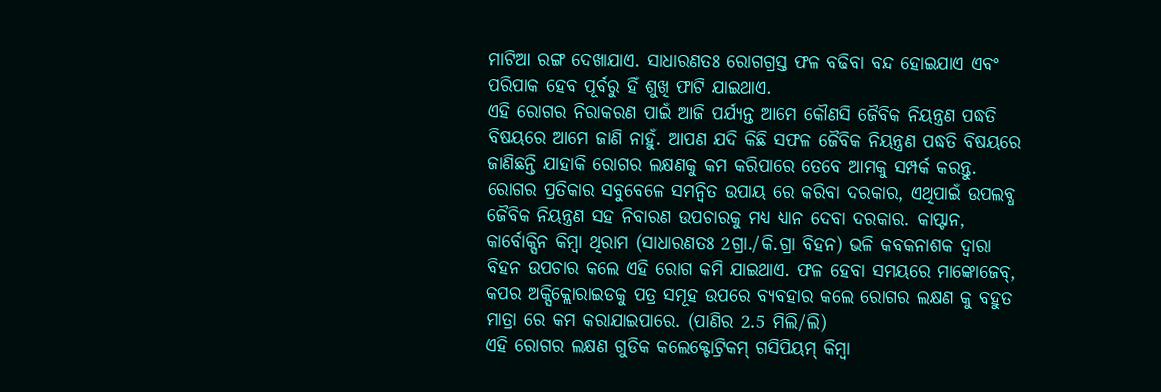ମାଟିଆ ରଙ୍ଗ ଦେଖାଯାଏ. ସାଧାରଣତଃ ରୋଗଗ୍ରସ୍ତ ଫଳ ବଢିବା ବନ୍ଦ ହୋଇଯାଏ ଏବଂ ପରିପାକ ହେବ ପୂର୍ବରୁ ହିଁ ଶୁଖି ଫାଟି ଯାଇଥାଏ.
ଏହି ରୋଗର ନିରାକରଣ ପାଇଁ ଆଜି ପର୍ଯ୍ୟନ୍ତ ଆମେ କୌଣସି ଜୈବିକ ନିୟନ୍ତ୍ରଣ ପଦ୍ଧତି ବିଷୟରେ ଆମେ ଜାଣି ନାହୁଁ. ଆପଣ ଯଦି କିଛି ସଫଳ ଜୈବିକ ନିୟନ୍ତ୍ରଣ ପଦ୍ଧତି ବିଷୟରେ ଜାଣିଛନ୍ତି ଯାହାକି ରୋଗର ଲକ୍ଷଣକୁ କମ କରିପାରେ ତେବେ ଆମକୁ ସମ୍ପର୍କ କରନ୍ତୁ.
ରୋଗର ପ୍ରତିକାର ସବୁବେଳେ ସମନ୍ବିତ ଉପାୟ ରେ କରିବା ଦରକାର, ଏଥିପାଇଁ ଉପଲବ୍ଧ ଜୈବିକ ନିୟନ୍ତ୍ରଣ ସହ ନିବାରଣ ଉପଚାରକୁ ମଧ୍ୟ ଧ୍ୟାନ ଦେବା ଦରକାର. କାପ୍ଟାନ, କାର୍ବୋକ୍ସିନ କିମ୍ବା ଥିରାମ (ସାଧାରଣତଃ 2ଗ୍ରା./କି.ଗ୍ରା ବିହନ) ଭଳି କବକନାଶକ ଦ୍ୱାରା ବିହନ ଉପଚାର କଲେ ଏହି ରୋଗ କମି ଯାଇଥାଏ. ଫଳ ହେବା ସମୟରେ ମାଙ୍କୋଜେବ୍, କପର ଅକ୍ସିକ୍ଲୋରାଇଡକୁ ପତ୍ର ସମୂହ ଉପରେ ବ୍ୟବହାର କଲେ ରୋଗର ଲକ୍ଷଣ କୁ ବହୁତ ମାତ୍ରା ରେ କମ କରାଯାଇପାରେ. (ପାଣିର 2.5 ମିଲି/ଲି)
ଏହି ରୋଗର ଲକ୍ଷଣ ଗୁଡିକ କଲେକ୍ଟୋଟ୍ରିକମ୍ ଗସିପିୟମ୍ କିମ୍ବା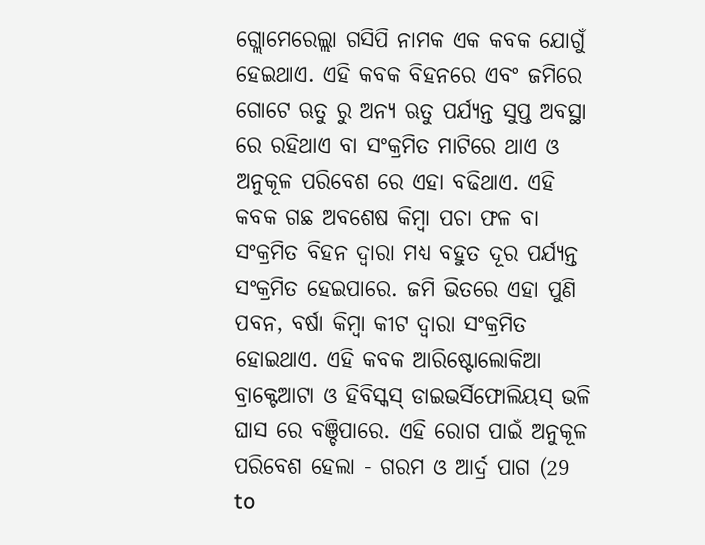ଗ୍ଲୋମେରେଲ୍ଲା ଗସିପି ନାମକ ଏକ କବକ ଯୋଗୁଁ ହେଇଥାଏ. ଏହି କବକ ବିହନରେ ଏବଂ ଜମିରେ ଗୋଟେ ଋତୁ ରୁ ଅନ୍ୟ ଋତୁ ପର୍ଯ୍ୟନ୍ତ ସୁପ୍ତ ଅବସ୍ଥା ରେ ରହିଥାଏ ବା ସଂକ୍ରମିତ ମାଟିରେ ଥାଏ ଓ ଅନୁକୂଳ ପରିବେଶ ରେ ଏହା ବଢିଥାଏ. ଏହି କବକ ଗଛ ଅବଶେଷ କିମ୍ବା ପଚା ଫଳ ବା ସଂକ୍ରମିତ ବିହନ ଦ୍ୱାରା ମଧ୍ୟ ବହୁତ ଦୂର ପର୍ଯ୍ୟନ୍ତ ସଂକ୍ରମିତ ହେଇପାରେ. ଜମି ଭିତରେ ଏହା ପୁଣି ପବନ, ବର୍ଷା କିମ୍ବା କୀଟ ଦ୍ୱାରା ସଂକ୍ରମିତ ହୋଇଥାଏ. ଏହି କବକ ଆରିଷ୍ଟୋଲୋକିଆ ବ୍ରାକ୍ଟେଆଟା ଓ ହିବିସ୍କସ୍ ଡାଇଭର୍ସିଫୋଲିୟସ୍ ଭଳି ଘାସ ରେ ବଞ୍ଚିପାରେ. ଏହି ରୋଗ ପାଇଁ ଅନୁକୂଳ ପରିବେଶ ହେଲା - ଗରମ ଓ ଆର୍ଦ୍ର ପାଗ (29 to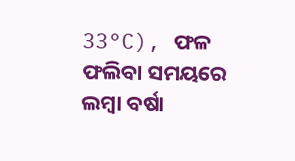33°C), ଫଳ ଫଲିବା ସମୟରେ ଲମ୍ବା ବର୍ଷା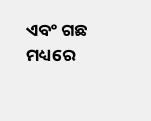ଏବଂ ଗଛ ମଧ୍ୟରେ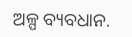ଅଳ୍ପ ବ୍ୟବଧାନ.